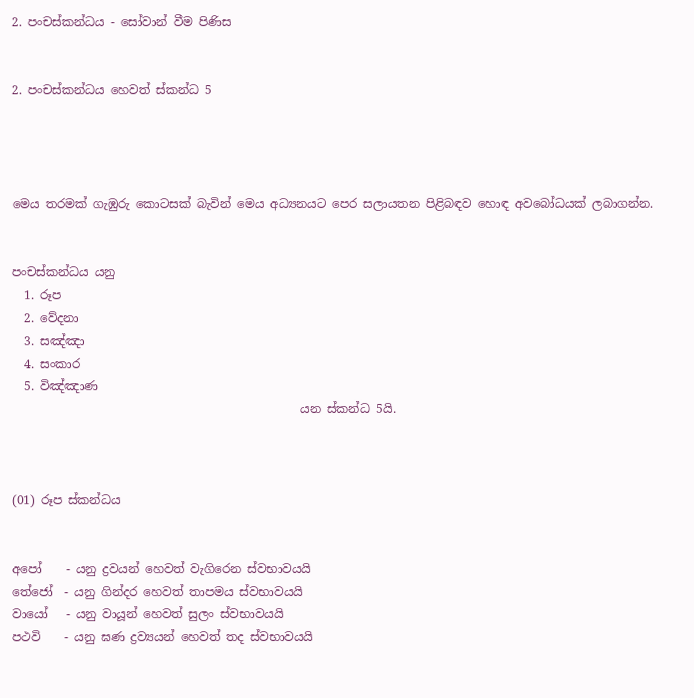2. පංචස්කන්ධය - සෝවාන් වීම පිණිස


2. පංචස්කන්ධය හෙවත් ස්කන්ධ 5




මෙය තරමක් ගැඹුරු කොටසක් බැවින් මෙය අධ්‍යනයට පෙර සලායතන පිළිබඳව හොඳ අවබෝධයක් ලබාගන්න.


පංචස්කන්ධය යනු
  1. රූප
  2. වේදනා
  3. සඤ්ඤා
  4. සංකාර
  5. විඤ්ඤාණ
                                                යන ස්කන්ධ 5යි.



(01) රූප ස්කන්ධය


අපෝ    - යනු ද්‍රවයන් හෙවත් වැගිරෙන ස්වභාවයයි
තේජෝ  - යනු ගින්දර හෙවත් තාපමය ස්වභාවයයි
වායෝ   - යනු වායූන් හෙවත් සුලං ස්වභාවයයි
පථවි    - යනු ඝණ ද්‍රව්‍යයන් හෙවත් තද ස්වභාවයයි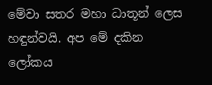මේවා සතර මහා ධාතූන් ලෙස හඳුන්වයි. අප මේ දකින ලෝකය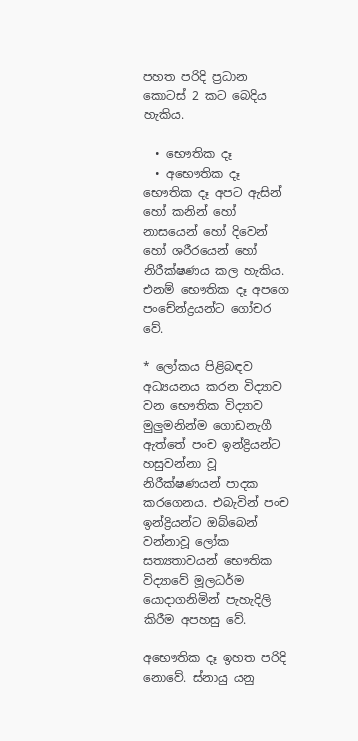පහත පරිදි ප්‍රධාන කොටස් 2 කට බෙදිය හැකිය.

  • භෞතික දෑ
  • අභෞතික දෑ
භෞතික දෑ අපට ඇසින් හෝ කනින් හෝ නාසයෙන් හෝ දිවෙන් හෝ ශරීරයෙන් හෝ නිරීක්ෂණය කල හැකිය. එනම් භෞතික දෑ අපගෙ පංචේන්ද්‍රයන්ට ගෝචර වේ.

* ලෝකය පිළිබඳව අධ්‍යයනය කරන විද්‍යාව වන භෞතික විද්‍යාව මුලුමනින්ම ගොඩනැගී ඇත්තේ පංච ඉන්ද්‍රියන්ට හසුවන්නා වූ නිරීක්ෂණයන් පාදක කරගෙනය. එබැවින් පංච ඉන්ද්‍රියන්ට ඔබ්බෙන් වන්නාවූ ලෝක සත්‍යතාවයන් භෞතික විද්‍යාවේ මූලධර්ම යොදාගනිමින් පැහැදිලි කිරීම අපහසු වේ.

අභෞතික දෑ ඉහත පරිදි නොවේ. ස්නායු යනු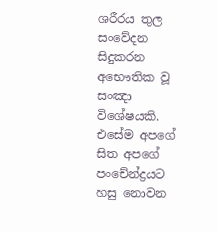ශරීරය තුල සංවේදන සිදුකරන අභෞතික වූ සංඤා විශේෂයකි. එසේම අපගේ සිත අපගේ පංචේන්ද්‍රයට හසු නොවන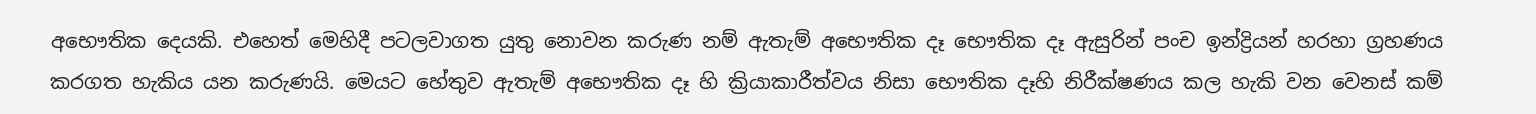අභෞතික දෙයකි. එහෙත් මෙහිදී පටලවාගත යුතු නොවන කරුණ නම් ඇතැම් අභෞතික දෑ භෞතික දෑ ඇසුරින් පංච ඉන්ද්‍රියන් හරහා ග්‍රහණය කරගත හැකිය යන කරුණයි. මෙයට හේතුව ඇතැම් අභෞතික දෑ හි ක්‍රියාකාරීත්වය නිසා භෞතික දෑහි නිරීක්ෂණය කල හැකි වන වෙනස් කම්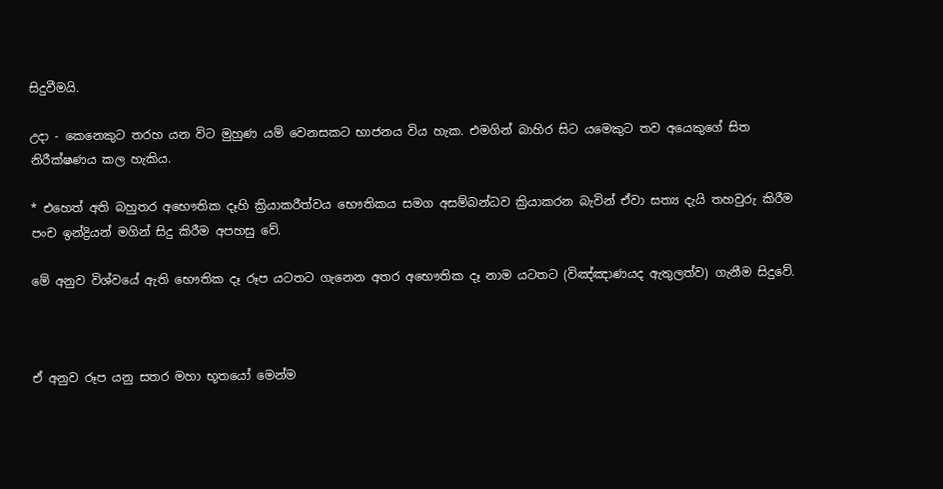සිදුවීමයි.

උදා - කෙනෙකුට තරහ යන විට මුහුණ යම් වෙනසකට භාජනය විය හැක. එමගින් බාහිර සිට යමෙකුට තව අයෙකුගේ සිත නිරීක්ෂණය කල හැකිය.

* එහෙත් අති බහුතර අභෞතික දෑහි ක්‍රියාකරීත්වය භෞතිකය සමග අසම්බන්ධව ක්‍රියාකරන බැවින් ඒවා සත්‍ය දැයි තහවුරු කිරීම පංච ඉන්ද්‍රියන් මගින් සිදු කිරීම අපහසු වේ.

මේ අනුව විශ්වයේ ඇති භෞතික දෑ රූප යටතට ගැනෙන අතර අභෞතික දෑ නාම යටතට (විඤ්ඤාණයද ඇතුලත්ව) ගැනීම සිදුවේ.



ඒ අනුව රූප යනු සතර මහා භූතයෝ මෙන්ම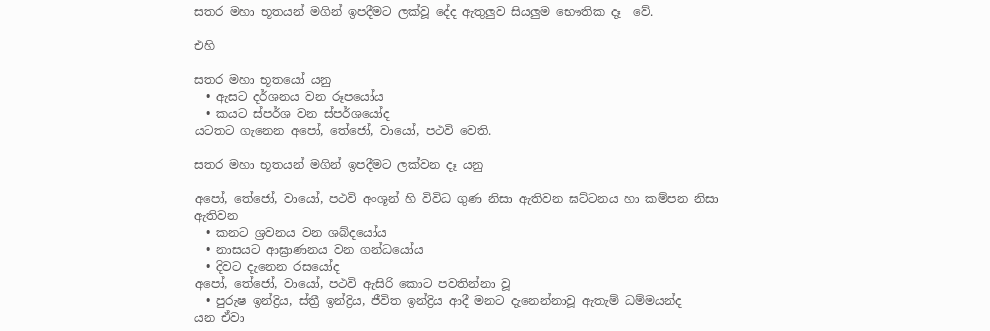සතර මහා භූතයන් මගින් ඉපදීමට ලක්වූ දේද ඇතුලුව සියලුම භෞතික දෑ  වේ.

එහි

සතර මහා භූතයෝ යනු
  • ඇසට දර්ශනය වන රූපයෝය
  • කයට ස්පර්ශ වන ස්පර්ශයෝද
යටතට ගැනෙන අපෝ, තේජෝ, වායෝ, පථවි වෙති.

සතර මහා භූතයන් මගින් ඉපදීමට ලක්වන දෑ යනු

අපෝ, තේජෝ, වායෝ, පථවි අංශූන් හි විවිධ ගුණ නිසා ඇතිවන ඝට්ටනය හා කම්පන නිසා ඇතිවන
  • කනට ශ්‍රවනය වන ශබ්දයෝය
  • නාසයට ආඝ්‍රාණනය වන ගන්ධයෝය
  • දිවට දැනෙන රසයෝද
අපෝ, තේජෝ, වායෝ, පථවි ඇසිරි කොට පවතින්නා වූ
  • පුරුෂ ඉන්ද්‍රිය, ස්ත්‍රී ඉන්ද්‍රිය, ජීවිත ඉන්ද්‍රිය ආදී මනට දැනෙන්නාවූ ඇතැම් ධම්මයන්ද
යන ඒවා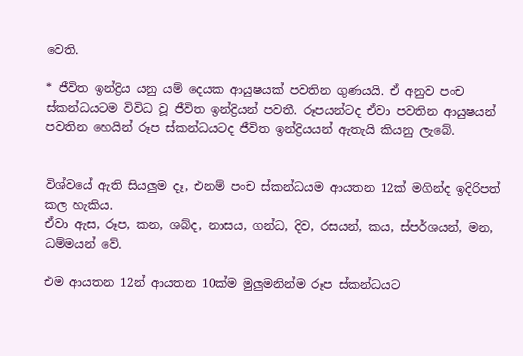වෙති.

* ජීවිත ඉන්ද්‍රිය යනු යම් දෙයක ආයුෂයක් පවතින ගුණයයි. ඒ අනුව පංච ස්කන්ධයටම විවිධ වූ ජීවිත ඉන්ද්‍රියන් පවතී. රූපයන්ටද ඒවා පවතින ආයුෂයන් පවතින හෙයින් රූප ස්කන්ධයටද ජීවිත ඉන්ද්‍රියයන් ඇතැයි කියනු ලැබේ.


විශ්වයේ ඇති සියලුම දෑ, එනම් පංච ස්කන්ධයම ආයතන 12ක් මගින්ද ඉදිරිපත් කල හැකිය.
ඒවා ඇස, රූප, කන, ශබ්ද, නාසය, ගන්ධ, දිව, රසයන්, කය, ස්පර්ශයන්, මන, ධම්මයන් වේ.

එම ආයතන 12න් ආයතන 10ක්ම මුලුමනින්ම රූප ස්කන්ධයට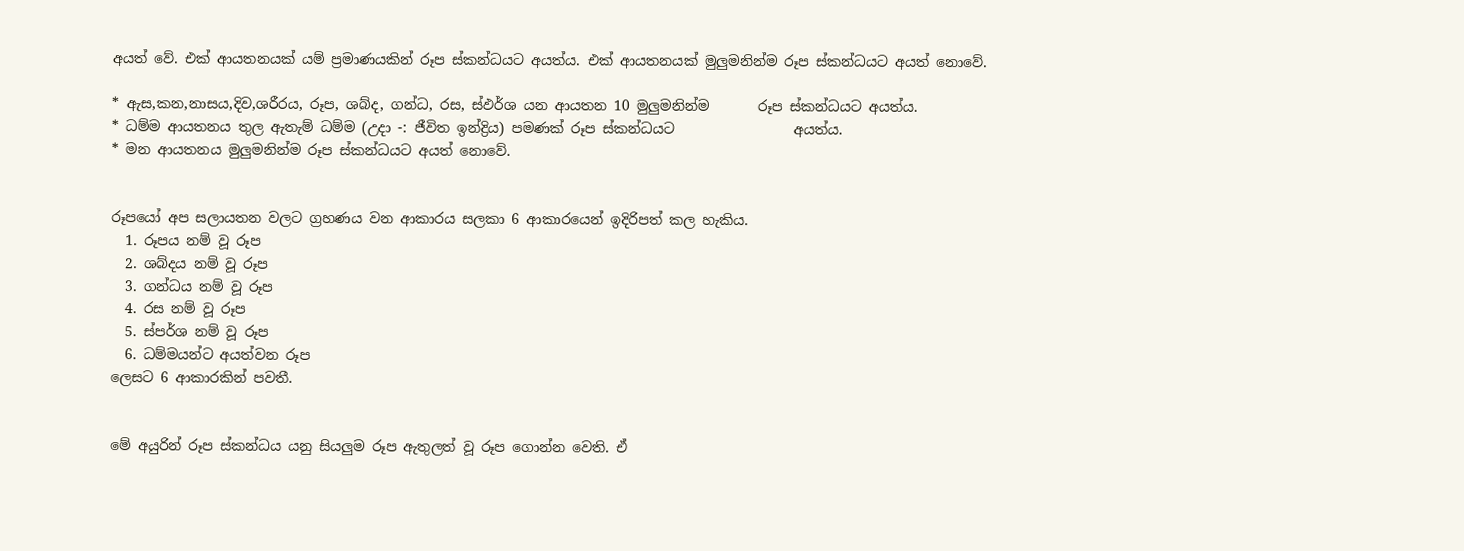අයත් වේ. එක් ආයතනයක් යම් ප්‍රමාණයකින් රූප ස්කන්ධයට අයත්ය. එක් ආයතනයක් මුලුමනින්ම රූප ස්කන්ධයට අයත් නොවේ.

* ඇස,කන,නාසය,දිව,ශරීරය, රූප, ශබ්ද, ගන්ධ, රස, ස්ඵර්ශ යන ආයතන 10 මුලුමනින්ම       රූප ස්කන්ධයට අයත්ය.
* ධම්ම ආයතනය තුල ඇතැම් ධම්ම (උදා -: ජීවිත ඉන්ද්‍රිය) පමණක් රූප ස්කන්ධයට                 අයත්ය.
* මන ආයතනය මුලුමනින්ම රූප ස්කන්ධයට අයත් නොවේ.


රූපයෝ අප සලායතන වලට ග්‍රහණය වන ආකාරය සලකා 6 ආකාරයෙන් ඉදිරිපත් කල හැකිය.
  1. රූපය නම් වූ රූප
  2. ශබ්දය නම් වූ රූප
  3. ගන්ධය නම් වූ රූප
  4. රස නම් වූ රූප
  5. ස්පර්ශ නම් වූ රූප
  6. ධම්මයන්ට අයත්වන රූප
ලෙසට 6 ආකාරකින් පවතී.


මේ අයුරින් රූප ස්කන්ධය යනු සියලුම රූප ඇතුලත් වූ රූප ගොන්න වෙති. ඒ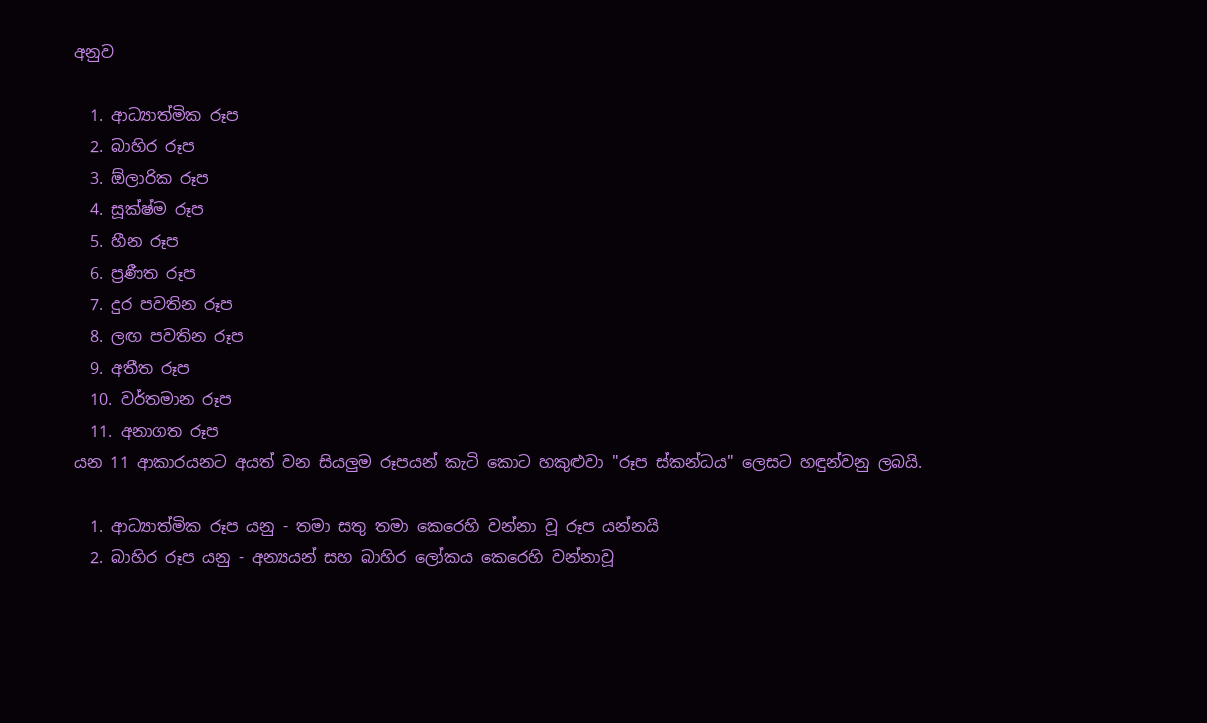අනුව

  1. ආධ්‍යාත්මික රූප
  2. බාහිර රූප
  3. ඕලාරික රූප
  4. සූක්ෂ්ම රූප
  5. හීන රූප
  6. ප්‍රණීත රූප
  7. දුර පවතින රූප
  8. ලඟ පවතින රූප
  9. අතීත රූප
  10. වර්තමාන රූප
  11. අනාගත රූප
යන 11 ආකාරයනට අයත් වන සියලුම රූපයන් කැටි කොට හකුළුවා "රූප ස්කන්ධය" ලෙසට හඳුන්වනු ලබයි.

  1. ආධ්‍යාත්මික රූප යනු - තමා සතු තමා කෙරෙහි වන්නා වූ රූප යන්නයි
  2. බාහිර රූප යනු - අන්‍යයන් සහ බාහිර ලෝකය කෙරෙහි වන්නාවූ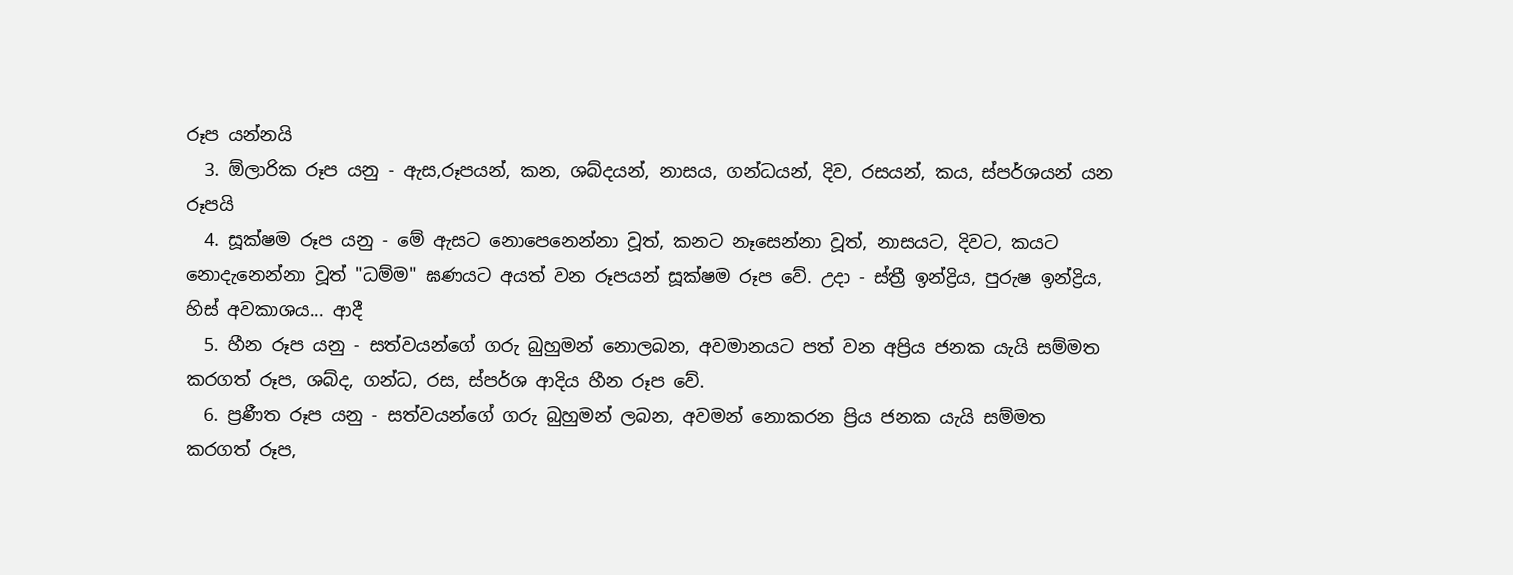රූප යන්නයි
  3. ඕලාරික රූප යනු - ඇස,රූපයන්, කන, ශබ්දයන්, නාසය, ගන්ධයන්, දිව, රසයන්, කය, ස්පර්ශයන් යන රූපයි
  4. සූක්ෂම රූප යනු - මේ ඇසට නොපෙනෙන්නා වූත්, කනට නෑසෙන්නා වූත්, නාසයට, දිවට, කයට නොදැනෙන්නා වූත් "ධම්ම" ඝණයට අයත් වන රූපයන් සූක්ෂම රූප වේ. උදා - ස්ත්‍රී ඉන්ද්‍රිය, පුරුෂ ඉන්ද්‍රිය, හිස් අවකාශය... ආදී
  5. හීන රූප යනු - සත්වයන්ගේ ගරු බුහුමන් නොලබන, අවමානයට පත් වන අප්‍රිය ජනක යැයි සම්මත කරගත් රූප, ශබ්ද, ගන්ධ, රස, ස්පර්ශ ආදිය හීන රූප වේ.
  6. ප්‍රණීත රූප යනු - සත්වයන්ගේ ගරු බුහුමන් ලබන, අවමන් නොකරන ප්‍රිය ජනක යැයි සම්මත කරගත් රූප,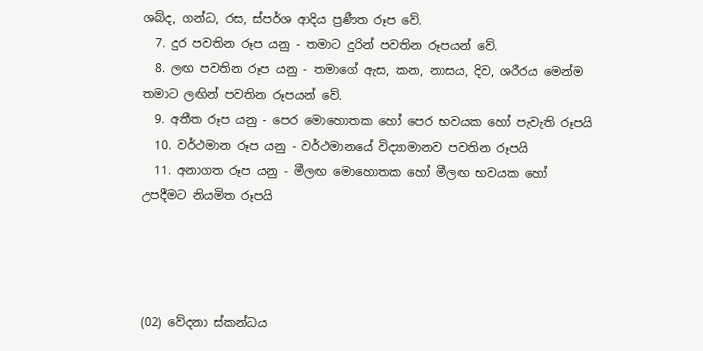ශබ්ද, ගන්ධ, රස, ස්පර්ශ ආදිය ප්‍රණීත රූප වේ.
  7. දුර පවතින රූප යනු - තමාට දුරින් පවතින රූපයන් වේ.
  8. ලඟ පවතින රූප යනු - තමාගේ ඇස, කන, නාසය, දිව, ශරීරය මෙන්ම තමාට ලඟින් පවතින රූපයන් වේ.
  9. අතීත රූප යනු - පෙර මොහොතක හෝ පෙර භවයක හෝ පැවැති රූපයි
  10. වර්ථමාන රූප යනු - වර්ථමානයේ විද්‍යාමානව පවතින රූපයි
  11. අනාගත රූප යනු - මීලඟ මොහොතක හෝ මීලඟ භවයක හෝ උපදීමට නියමිත රූපයි




(02) වේදනා ස්කන්ධය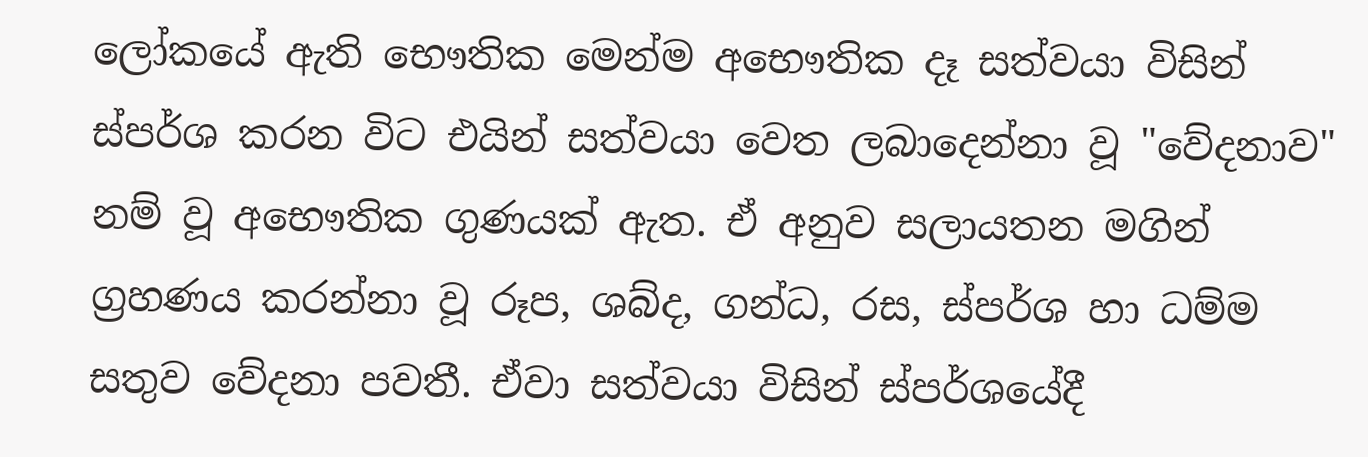ලෝකයේ ඇති භෞතික මෙන්ම අභෞතික දෑ සත්වයා විසින් ස්පර්ශ කරන විට එයින් සත්වයා වෙත ලබාදෙන්නා වූ "වේදනාව" නම් වූ අභෞතික ගුණයක් ඇත. ඒ අනුව සලායතන මගින් ග්‍රහණය කරන්නා වූ රූප, ශබ්ද, ගන්ධ, රස, ස්පර්ශ හා ධම්ම සතුව වේදනා පවතී. ඒවා සත්වයා විසින් ස්පර්ශයේදී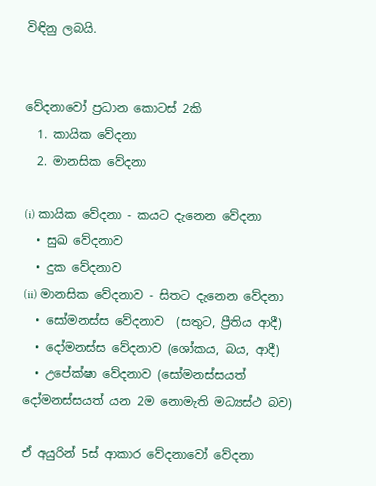විඳිනු ලබයි.


වේදනාවෝ ප්‍රධාන කොටස් 2කි
  1. කායික වේදනා
  2. මානසික වේදනා

(i) කායික වේදනා - කයට දැනෙන වේදනා
  • සුඛ වේදනාව
  • දුක වේදනාව
(ii) මානසික වේදනාව - සිතට දැනෙන වේදනා
  • සෝමනස්ස වේදනාව  (සතුට, ප්‍රීතිය ආදී)
  • දෝමනස්ස වේදනාව (ශෝකය, බය, ආදී)
  • උපේක්ෂා වේදනාව (සෝමනස්සයත් දෝමනස්සයත් යන 2ම නොමැති මධ්‍යස්ථ බව)

ඒ අයුරින් 5ස් ආකාර වේදනාවෝ වේදනා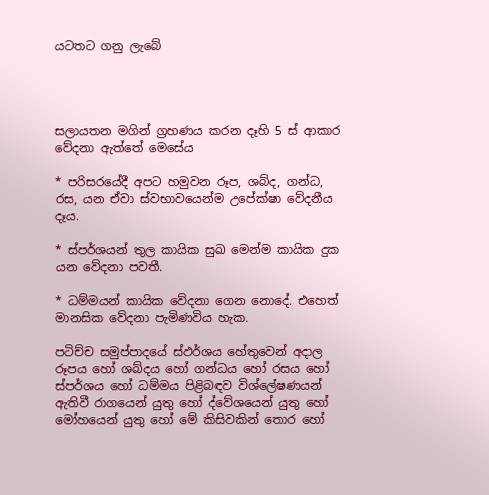යටතට ගනු ලැබේ




සලායතන මගින් ග්‍රහණය කරන දෑහි 5 ස් ආකාර වේදනා ඇත්තේ මෙසේය

* පරිසරයේදී අපට හමුවන රූප, ශබ්ද, ගන්ධ, රස, යන ඒවා ස්වභාවයෙන්ම උපේක්ෂා වේදනීය දෑය.

* ස්පර්ශයන් තුල කායික සුඛ මෙන්ම කායික දුක යන වේදනා පවතී.

* ධම්මයන් කායික වේදනා ගෙන නොදේ. එහෙත් මානසික වේදනා පැමිණවිය හැක.

පටිච්ච සමුප්පාදයේ ස්ඵර්ශය හේතුවෙන් අදාල රූපය හෝ ශබ්දය හෝ ගන්ධය හෝ රසය හෝ ස්පර්ශය හෝ ධම්මය පිළිබඳව විශ්ලේෂණයන් ඇතිවී රාගයෙන් යුතු හෝ ද්වේශයෙන් යුතු හෝ මෝහයෙන් යුතු හෝ මේ කිසිවකින් තොර හෝ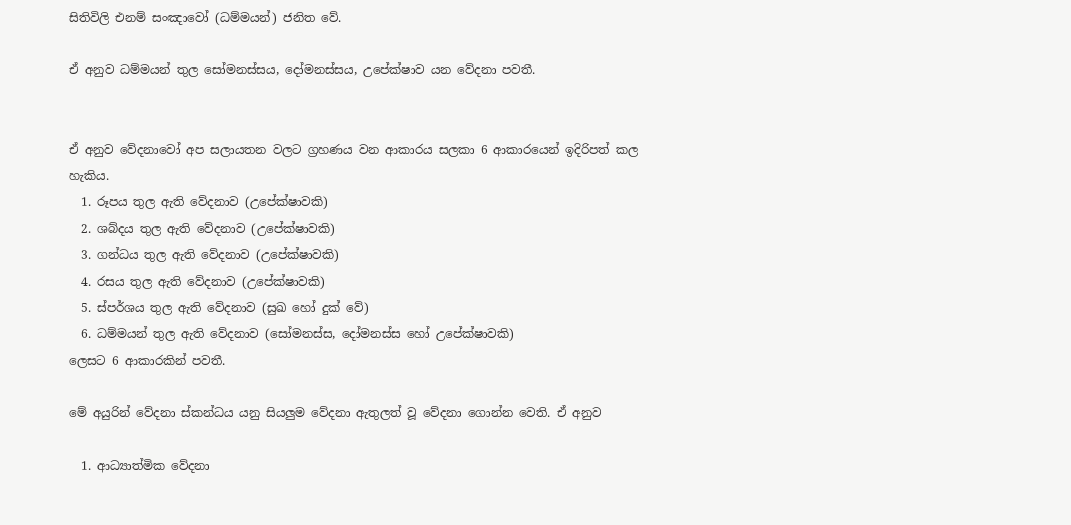සිතිවිලි එනම් සංඤාවෝ (ධම්මයන්) ජනිත වේ.

ඒ අනුව ධම්මයන් තුල සෝමනස්සය, දෝමනස්සය, උපේක්ෂාව යන වේදනා පවතී.


ඒ අනුව වේදනාවෝ අප සලායතන වලට ග්‍රහණය වන ආකාරය සලකා 6 ආකාරයෙන් ඉදිරිපත් කල හැකිය.
  1. රූපය තුල ඇති වේදනාව (උපේක්ෂාවකි)
  2. ශබ්දය තුල ඇති වේදනාව (උපේක්ෂාවකි)
  3. ගන්ධය තුල ඇති වේදනාව (උපේක්ෂාවකි)
  4. රසය තුල ඇති වේදනාව (උපේක්ෂාවකි)
  5. ස්පර්ශය තුල ඇති වේදනාව (සුඛ හෝ දුක් වේ)
  6. ධම්මයන් තුල ඇති වේදනාව (සෝමනස්ස, දෝමනස්ස හෝ උපේක්ෂාවකි)
ලෙසට 6 ආකාරකින් පවතී.

මේ අයුරින් වේදනා ස්කන්ධය යනු සියලුම වේදනා ඇතුලත් වූ වේදනා ගොන්න වෙති. ඒ අනුව

  1. ආධ්‍යාත්මික වේදනා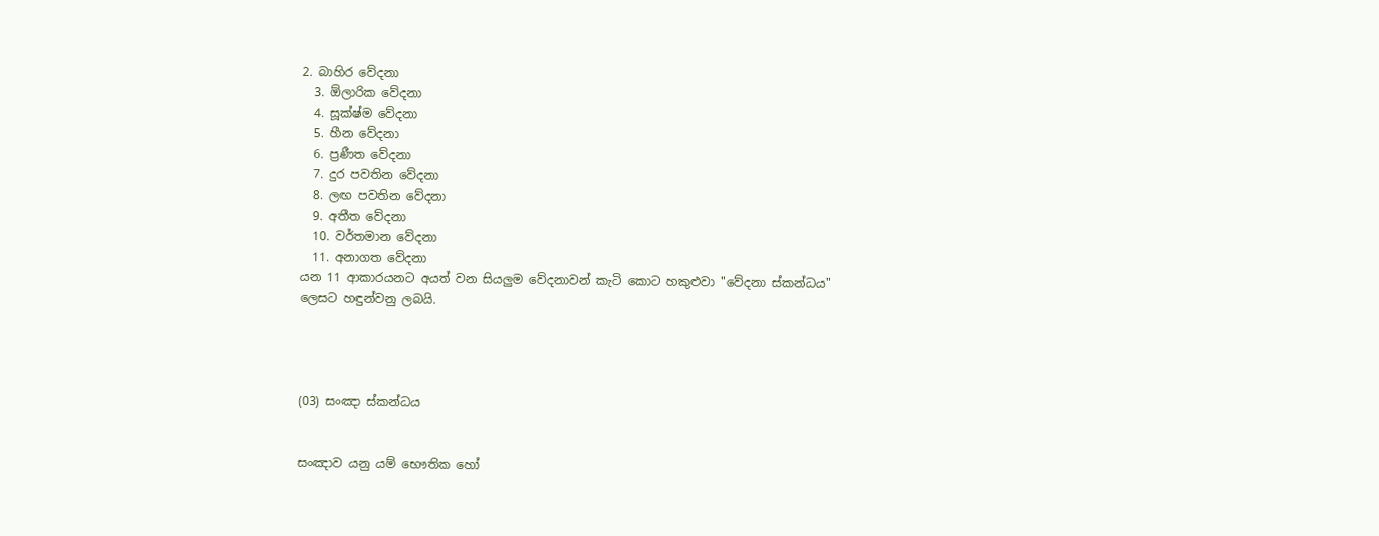2. බාහිර වේදනා
  3. ඕලාරික වේදනා
  4. සූක්ෂ්ම වේදනා
  5. හීන වේදනා
  6. ප්‍රණීත වේදනා
  7. දුර පවතින වේදනා
  8. ලඟ පවතින වේදනා
  9. අතීත වේදනා
  10. වර්තමාන වේදනා
  11. අනාගත වේදනා
යන 11 ආකාරයනට අයත් වන සියලුම වේදනාවන් කැටි කොට හකුළුවා "වේදනා ස්කන්ධය" ලෙසට හඳුන්වනු ලබයි.




(03) සංඤා ස්කන්ධය


සංඤාව යනු යම් භෞතික හෝ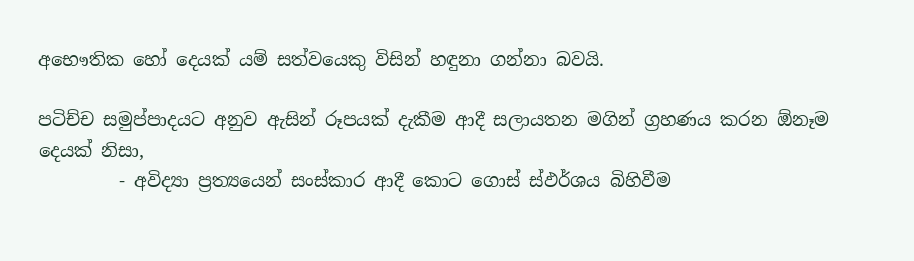අභෞතික හෝ දෙයක් යම් සත්වයෙකු විසින් හඳුනා ගන්නා බවයි.

පටිච්ච සමුප්පාදයට අනුව ඇසින් රූපයක් දැකීම ආදී සලායතන මගින් ග්‍රහණය කරන ඕනෑම දෙයක් නිසා,
         - අවිද්‍යා ප්‍රත්‍යයෙන් සංස්කාර ආදී කොට ගොස් ස්ඵර්ශය බිහිවීම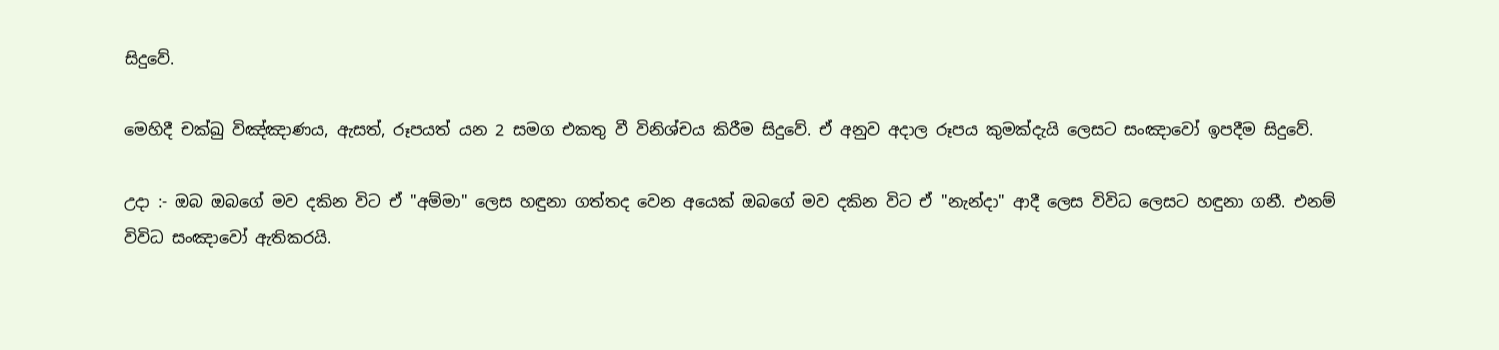සිදුවේ.

මෙහිදී චක්ඛු විඤ්ඤාණය, ඇසත්, රූපයත් යන 2 සමග එකතු වී විනිශ්චය කිරීම සිදුවේ. ඒ අනුව අදාල රූපය කුමක්දැයි ලෙසට සංඤාවෝ ඉපදීම සිදුවේ.

උදා :- ඔබ ඔබගේ මව දකින විට ඒ "අම්මා" ලෙස හඳුනා ගත්තද වෙන අයෙක් ඔබගේ මව දකින විට ඒ "නැන්දා" ආදී ලෙස විවිධ ලෙසට හඳුනා ගනී. එනම් විවිධ සංඤාවෝ ඇතිකරයි.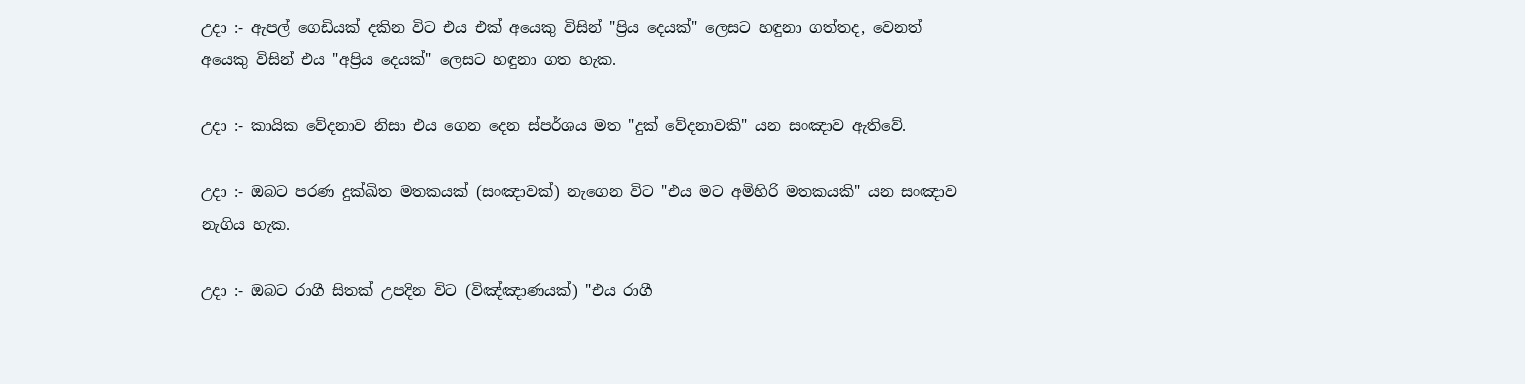උදා :- ඇපල් ගෙඩියක් දකින විට එය එක් අයෙකු විසින් "ප්‍රිය දෙයක්" ලෙසට හඳුනා ගත්තද, වෙනත් අයෙකු විසින් එය "අප්‍රිය දෙයක්" ලෙසට හඳුනා ගත හැක.

උදා :- කායික වේදනාව නිසා එය ගෙන දෙන ස්පර්ශය මත "දුක් වේදනාවකි" යන සංඤාව ඇතිවේ.

උදා :- ඔබට පරණ දුක්ඛිත මතකයක් (සංඤාවක්) නැගෙන විට "එය මට අමිහිරි මතකයකි" යන සංඤාව නැගිය හැක.

උදා :- ඔබට රාගී සිතක් උපදින විට (විඤ්ඤාණයක්) "එය රාගී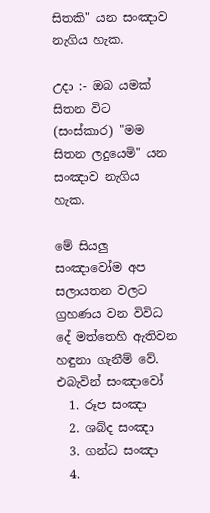සිතකි" යන සංඤාව නැගිය හැක.

උදා :- ඔබ යමක් සිතන විට (සංස්කාර) "මම සිතන ලදුයෙමි" යන සංඤාව නැගිය හැක.

මේ සියලු සංඤාවෝම අප සලායතන වලට ග්‍රහණය වන විවිධ දේ මත්තෙහි ඇතිවන හඳුනා ගැනීම් වේ. එබැවින් සංඤාවෝ
  1. රූප සංඤා
  2. ශබ්ද සංඤා
  3. ගන්ධ සංඤා
  4.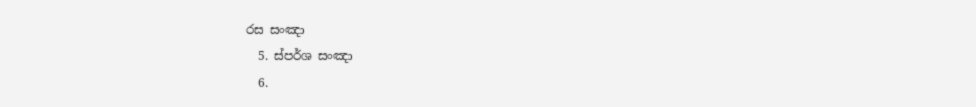රස සංඤා
  5. ස්පර්ශ සංඤා
  6.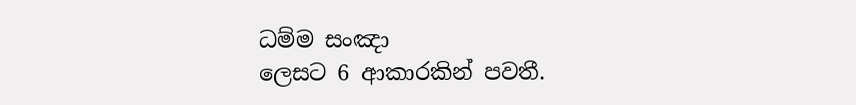ධම්ම සංඤා
ලෙසට 6 ආකාරකින් පවතී.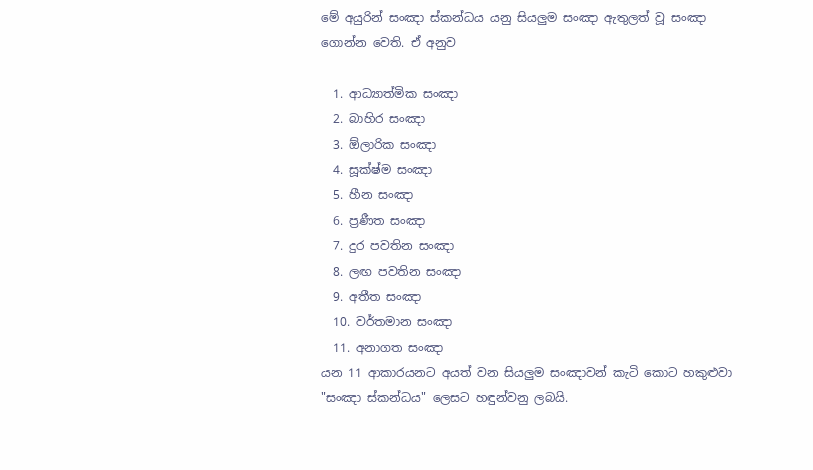මේ අයුරින් සංඤා ස්කන්ධය යනු සියලුම සංඤා ඇතුලත් වූ සංඤා ගොන්න වෙති. ඒ අනුව

  1. ආධ්‍යාත්මික සංඤා
  2. බාහිර සංඤා
  3. ඕලාරික සංඤා
  4. සූක්ෂ්ම සංඤා
  5. හීන සංඤා
  6. ප්‍රණීත සංඤා
  7. දුර පවතින සංඤා
  8. ලඟ පවතින සංඤා
  9. අතීත සංඤා
  10. වර්තමාන සංඤා
  11. අනාගත සංඤා
යන 11 ආකාරයනට අයත් වන සියලුම සංඤාවන් කැටි කොට හකුළුවා "සංඤා ස්කන්ධය" ලෙසට හඳුන්වනු ලබයි.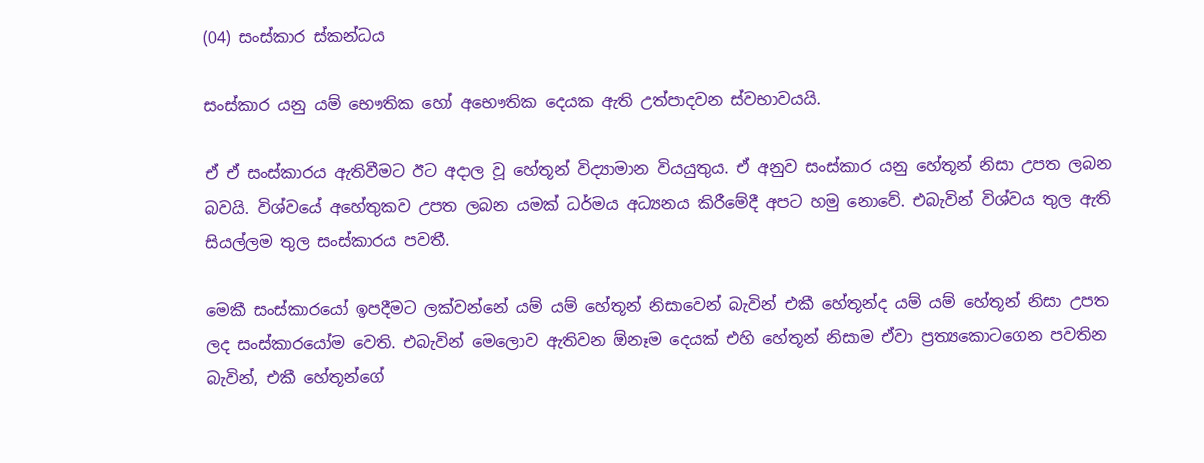(04) සංස්කාර ස්කන්ධය

සංස්කාර යනු යම් භෞතික හෝ අභෞතික දෙයක ඇති උත්පාදවන ස්වභාවයයි.

ඒ ඒ සංස්කාරය ඇතිවීමට ඊට අදාල වූ හේතූන් විද්‍යාමාන වියයුතුය. ඒ අනුව සංස්කාර යනු හේතූන් නිසා උපත ලබන බවයි. විශ්වයේ අහේතුකව උපත ලබන යමක් ධර්මය අධ්‍යනය කිරීමේදී අපට හමු නොවේ. එබැවින් විශ්වය තුල ඇති සියල්ලම තුල සංස්කාරය පවතී.

මෙකී සංස්කාරයෝ ඉපදීමට ලක්වන්නේ යම් යම් හේතූන් නිසාවෙන් බැවින් එකී හේතූන්ද යම් යම් හේතූන් නිසා උපත ලද සංස්කාරයෝම වෙති. එබැවින් මෙලොව ඇතිවන ඕනෑම දෙයක් එහි හේතූන් නිසාම ඒවා ප්‍රත්‍යකොටගෙන පවතින බැවින්, එකී හේතූන්ගේ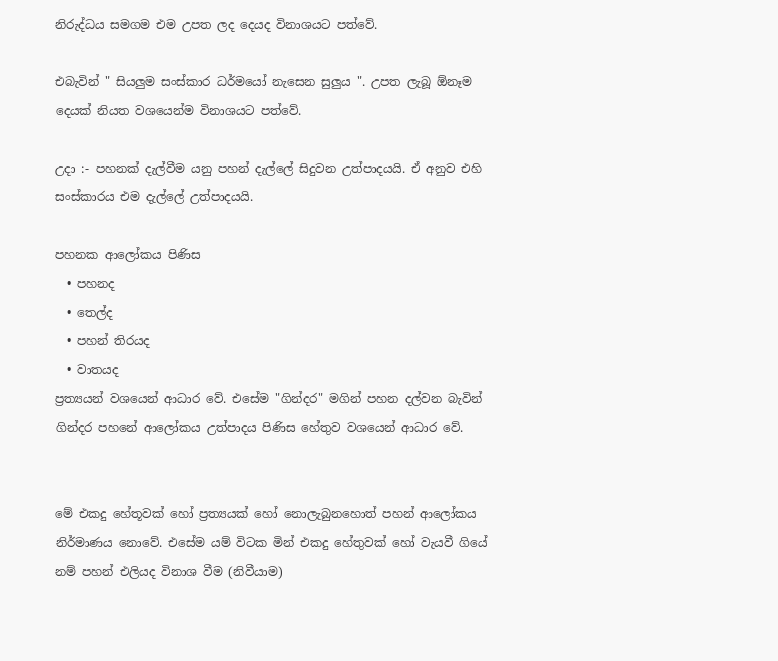නිරුද්ධය සමගම එම උපත ලද දෙයද විනාශයට පත්වේ.

එබැවින් " සියලුම සංස්කාර ධර්මයෝ නැසෙන සුලුය ". උපත ලැබූ ඕනෑම දෙයක් නියත වශයෙන්ම විනාශයට පත්වේ.

උදා :- පහනක් දැල්වීම යනු පහන් දැල්ලේ සිදුවන උත්පාදයයි. ඒ අනුව එහි සංස්කාරය එම දැල්ලේ උත්පාදයයි.

පහනක ආලෝකය පිණිස
  • පහනද
  • තෙල්ද
  • පහන් තිරයද
  • වාතයද
ප්‍රත්‍යයන් වශයෙන් ආධාර වේ. එසේම "ගින්දර" මගින් පහන දල්වන බැවින් ගින්දර පහනේ ආලෝකය උත්පාදය පිණිස හේතුව වශයෙන් ආධාර වේ.


මේ එකදු හේතූවක් හෝ ප්‍රත්‍යයක් හෝ නොලැබුනහොත් පහන් ආලෝකය නිර්මාණය නොවේ. එසේම යම් විටක මින් එකදු හේතුවක් හෝ වැයවී ගියේ නම් පහන් එලියද විනාශ වීම (නිවීයාම)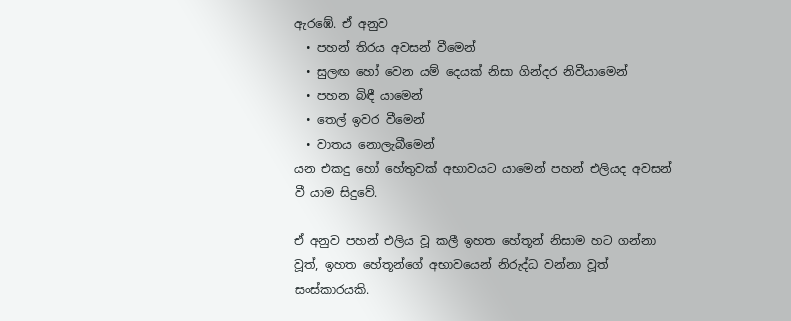ඇරඹේ. ඒ අනුව
  • පහන් තිරය අවසන් වීමෙන්
  • සුලඟ හෝ වෙන යම් දෙයක් නිසා ගින්දර නිවීයාමෙන්
  • පහන බිඳී යාමෙන්
  • තෙල් ඉවර වීමෙන්
  • වාතය නොලැබීමෙන්
යන එකදු හෝ හේතුවක් අභාවයට යාමෙන් පහන් එලියද අවසන් වී යාම සිදුවේ.

ඒ අනුව පහන් එලිය වූ කලී ඉහත හේතූන් නිසාම හට ගන්නා වූත්, ඉහත හේතූන්ගේ අභාවයෙන් නිරුද්ධ වන්නා වූත් සංස්කාරයකි.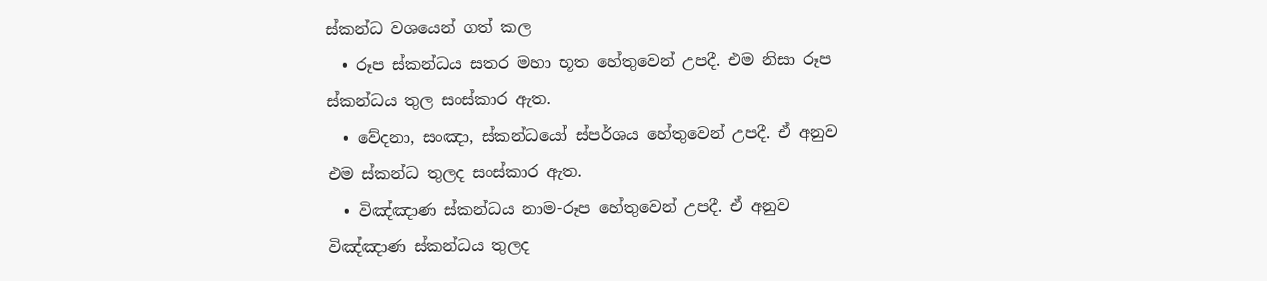ස්කන්ධ වශයෙන් ගත් කල
  • රූප ස්කන්ධය සතර මහා භූත හේතුවෙන් උපදී. එම නිසා රූප ස්කන්ධය තුල සංස්කාර ඇත.
  • වේදනා, සංඤා, ස්කන්ධයෝ ස්පර්ශය හේතුවෙන් උපදී. ඒ අනුව එම ස්කන්ධ තුලද සංස්කාර ඇත.
  • විඤ්ඤාණ ස්කන්ධය නාම-රූප හේතුවෙන් උපදී. ඒ අනුව විඤ්ඤාණ ස්කන්ධය තුලද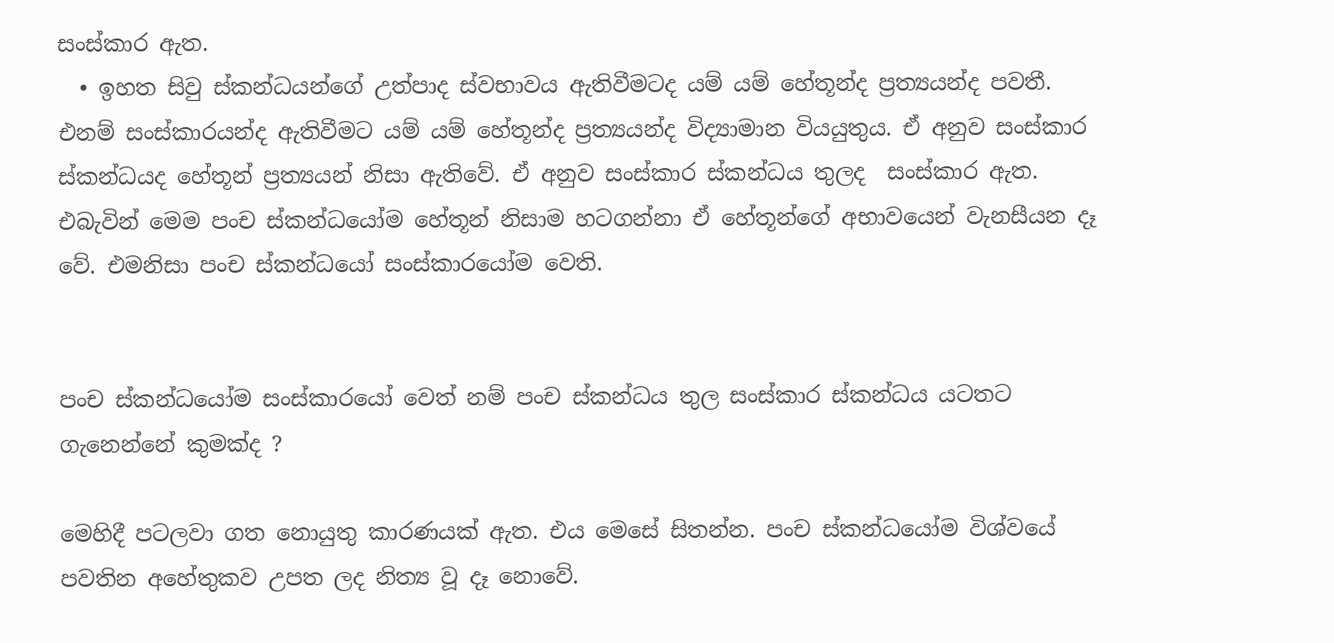සංස්කාර ඇත.
  • ඉහත සිවු ස්කන්ධයන්ගේ උත්පාද ස්වභාවය ඇතිවීමටද යම් යම් හේතූන්ද ප්‍රත්‍යයන්ද පවතී. එනම් සංස්කාරයන්ද ඇතිවීමට යම් යම් හේතූන්ද ප්‍රත්‍යයන්ද විද්‍යාමාන වියයුතුය. ඒ අනුව සංස්කාර ස්කන්ධයද හේතූන් ප්‍රත්‍යයන් නිසා ඇතිවේ. ඒ අනුව සංස්කාර ස්කන්ධය තුලද  සංස්කාර ඇත.
එබැවින් මෙම පංච ස්කන්ධයෝම හේතූන් නිසාම හටගන්නා ඒ හේතූන්ගේ අභාවයෙන් වැනසීයන දෑ වේ. එමනිසා පංච ස්කන්ධයෝ සංස්කාරයෝම වෙති.


පංච ස්කන්ධයෝම සංස්කාරයෝ වෙත් නම් පංච ස්කන්ධය තුල සංස්කාර ස්කන්ධය යටතට ගැනෙන්නේ කුමක්ද ?

මෙහිදී පටලවා ගත නොයුතු කාරණයක් ඇත. එය මෙසේ සිතන්න. පංච ස්කන්ධයෝම විශ්වයේ පවතින අහේතුකව උපත ලද නිත්‍ය වූ දෑ නොවේ.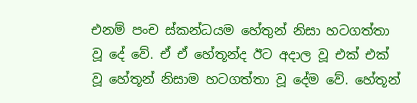එනම් පංච ස්කන්ධයම හේතුන් නිසා හටගත්තා වූ දේ වේ. ඒ ඒ හේතූන්ද ඊට අදාල වූ එක් එක් වූ හේතූන් නිසාම හටගත්තා වූ දේම වේ. හේතූන්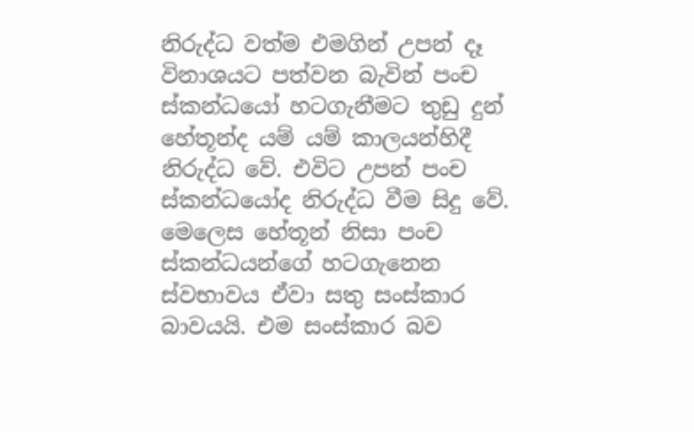නිරුද්ධ වත්ම එමගින් උපන් දෑ විනාශයට පත්වන බැවින් පංච ස්කන්ධයෝ හටගැනීමට තුඩු දුන් හේතූන්ද යම් යම් කාලයන්හිදී නිරුද්ධ වේ. එවිට උපන් පංච ස්කන්ධයෝද නිරුද්ධ වීම සිදු වේ. මෙලෙස හේතූන් නිසා පංච ස්කන්ධයන්ගේ හටගැනෙන ස්වභාවය ඒවා සතු සංස්කාර බාවයයි. එම සංස්කාර බව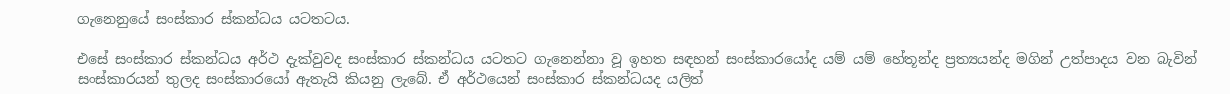ගැනෙනුයේ සංස්කාර ස්කන්ධය යටතටය.

එසේ සංස්කාර ස්කන්ධය අර්ථ දැක්වුවද සංස්කාර ස්කන්ධය යටතට ගැනෙන්නා වූ ඉහත සඳහන් සංස්කාරයෝද යම් යම් හේතූන්ද ප්‍රත්‍යයන්ද මගින් උත්පාදය වන බැවින් සංස්කාරයන් තුලද සංස්කාරයෝ ඇතැයි කියනු ලැබේ. ඒ අර්ථයෙන් සංස්කාර ස්කන්ධයද යලිත්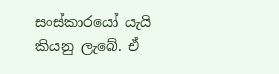සංස්කාරයෝ යැයි කියනු ලැබේ. ඒ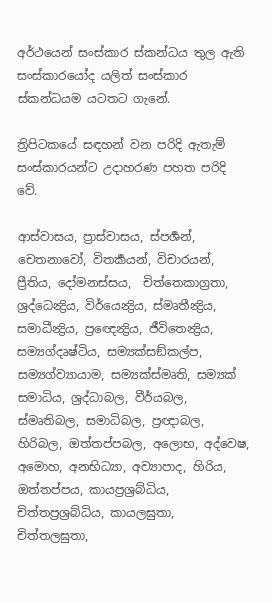අර්ථයෙන් සංස්කාර ස්කන්ධය තුල ඇති සංස්කාරයෝද යලිත් සංස්කාර ස්කන්ධයම යටතට ගැනේ.

ත්‍රිපිටකයේ සඳහන් වන පරිදි ඇතැම් සංස්කාරයන්ට උදාහරණ පහත පරිදි වේ.

ආස්වාසය, ප්‍රාස්වාසය, ස්පර්‍ශන්, චෙතනාවෝ, විතර්‍කයන්, විචාරයන්, ප්‍රීතිය, දෝමනස්සය,  චිත්තෙකාග්‍රතා, ශ්‍ර‍ද්ධෙන්‍ද්‍රිය, විර්යෙන්‍ද්‍රිය, ස්මෘතීන්‍ද්‍රිය, සමාධීන්‍ද්‍රිය, ප්‍රඥෙන්‍ද්‍රිය, ජීවිතෙන්‍ද්‍රිය, සම්‍යග්දෘෂ්ටිය, සම්‍යක්සඞ්කල්ප, සම්‍යග්ව්‍යායාම, සම්‍යක්ස්මෘති, සම්‍යක් සමාධිය, ශ්‍රද්ධාබල, වීර්යබල, ස්මෘතිබල, සමාධිබල, ප්‍රඥාබල, හිරිබල, ඔත්තප්පබල, අලොභ, අද්වෙෂ, අමොහ, අනභිධ්‍යා, අව්‍යාපාද, හිරිය, ඔත්තප්පය, කායප්‍රශ්‍රබ්ධිය, චිත්තප්‍රශ්‍රබ්ධිය, කායලඝුතා, චිත්තලඝුතා,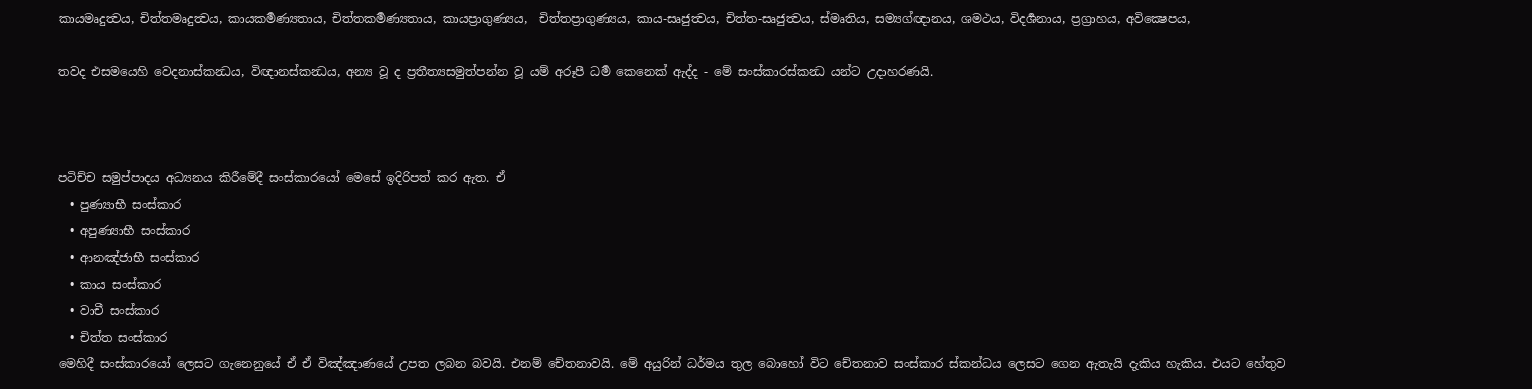කායමෘදුත්‍වය, චිත්තමෘදුත්‍වය, කායකර්‍මණ්‍යතාය, චිත්තකර්‍මණ්‍යතාය, කායප්‍රාගුණ්‍යය,  චිත්තප්‍රාගුණ්‍යය, කාය-සෘජුත්‍වය, චිත්ත-සෘජුත්‍වය, ස්මෘතිය, සම්‍යග්ඥානය, ශමථය, විදර්‍ශනාය, ප්‍රග්‍රාහය, අවික්‍ෂෙපය,

තවද එසමයෙහි වෙදනාස්කන්‍ධය, විඥානස්කන්‍ධය, අන්‍ය වූ ද ප්‍රතීත්‍යසමුත්පන්න වූ යම් අරූපී ධර්‍ම කෙනෙක් ඇද්ද - මේ සංස්කාරස්කන්‍ධ යන්ට උදාහරණයි.



පටිච්ච සමුප්පාදය අධ්‍යනය කිරීමේදී සංස්කාරයෝ මෙසේ ඉදිරිපත් කර ඇත. ඒ
  • පුණ්‍යාභී සංස්කාර
  • අපුණ්‍යාභී සංස්කාර
  • ආනඤ්ජාභී සංස්කාර
  • කාය සංස්කාර
  • වාචී සංස්කාර
  • චිත්ත සංස්කාර
මෙහිදී සංස්කාරයෝ ලෙසට ගැනෙනුයේ ඒ ඒ විඤ්ඤාණයේ උපත ලබන බවයි. එනම් චේතනාවයි. මේ අයුරින් ධර්මය තුල බොහෝ විට චේතනාව සංස්කාර ස්කන්ධය ලෙසට ගෙන ඇතැයි දැකිය හැකිය. එයට හේතුව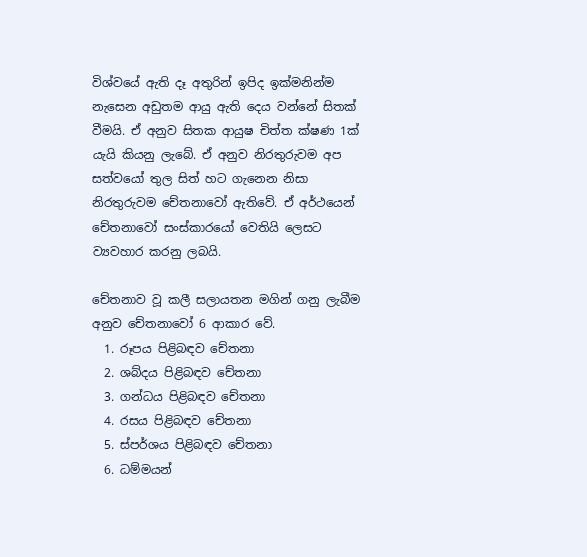විශ්වයේ ඇති දෑ අතුරින් ඉපිද ඉක්මනින්ම නැසෙන අඩුතම ආයු ඇති දෙය වන්නේ සිතක් වීමයි. ඒ අනුව සිතක ආයුෂ චිත්ත ක්ෂණ 1ක් යැයි කියනු ලැබේ. ඒ අනුව නිරතුරුවම අප සත්වයෝ තුල සිත් හට ගැනෙන නිසා නිරතුරුවම චේතනාවෝ ඇතිවේ. ඒ අර්ථයෙන් චේතනාවෝ සංස්කාරයෝ වෙතියි ලෙසට ව්‍යවහාර කරනු ලබයි.

චේතනාව වූ කලී සලායතන මගින් ගනු ලැබීම අනුව චේතනාවෝ 6 ආකාර වේ.
  1. රූපය පිළිබඳව චේතනා
  2. ශබ්දය පිළිබඳව චේතනා
  3. ගන්ධය පිළිබඳව චේතනා
  4. රසය පිළිබඳව චේතනා
  5. ස්පර්ශය පිළිබඳව චේතනා
  6. ධම්මයන්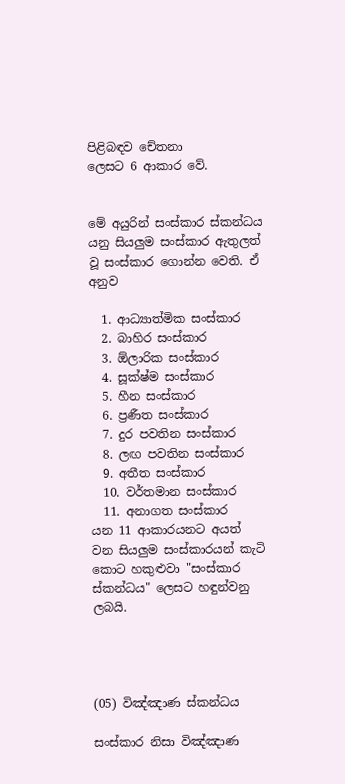පිළිබඳව චේතනා
ලෙසට 6 ආකාර වේ.


මේ අයුරින් සංස්කාර ස්කන්ධය යනු සියලුම සංස්කාර ඇතුලත් වූ සංස්කාර ගොන්න වෙති. ඒ අනුව

  1. ආධ්‍යාත්මික සංස්කාර
  2. බාහිර සංස්කාර
  3. ඕලාරික සංස්කාර
  4. සූක්ෂ්ම සංස්කාර
  5. හීන සංස්කාර
  6. ප්‍රණීත සංස්කාර
  7. දුර පවතින සංස්කාර
  8. ලඟ පවතින සංස්කාර
  9. අතීත සංස්කාර
  10. වර්තමාන සංස්කාර
  11. අනාගත සංස්කාර
යන 11 ආකාරයනට අයත් වන සියලුම සංස්කාරයන් කැටි කොට හකුළුවා "සංස්කාර ස්කන්ධය" ලෙසට හඳුන්වනු ලබයි.




(05) විඤ්ඤාණ ස්කන්ධය

සංස්කාර නිසා විඤ්ඤාණ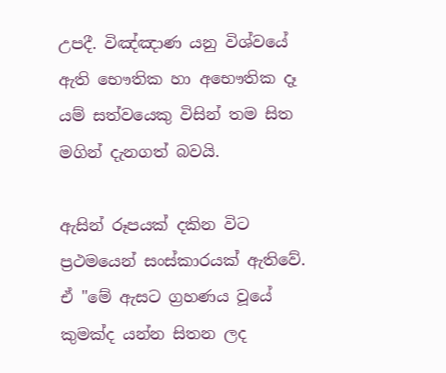උපදී. විඤ්ඤාණ යනු විශ්වයේ ඇති භෞතික හා අභෞතික දෑ යම් සත්වයෙකු විසින් තම සිත මගින් දැනගත් බවයි.

ඇසින් රූපයක් දකින විට ප්‍රථමයෙන් සංස්කාරයක් ඇතිවේ. ඒ "මේ ඇසට ග්‍රහණය වූයේ කුමක්ද යන්න සිතන ලද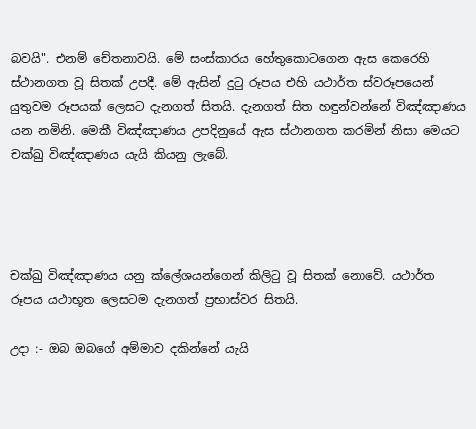බවයි". එනම් චේතනාවයි. මේ සංස්කාරය හේතුකොටගෙන ඇස කෙරෙහි ස්ථානගත වූ සිතක් උපදී. මේ ඇසින් දුටු රූපය එහි යථාර්ත ස්වරූපයෙන් යුතුවම රූපයක් ලෙසට දැනගත් සිතයි. දැනගත් සිත හඳුන්වන්නේ විඤ්ඤාණය යන නමිනි. මෙකී විඤ්ඤාණය උපදිනුයේ ඇස ස්ථානගත කරමින් නිසා මෙයට චක්ඛු විඤ්ඤාණය යැයි කියනු ලැබේ.




චක්ඛු විඤ්ඤාණය යනු ක්ලේශයන්ගෙන් කිලිටු වූ සිතක් නොවේ. යථාර්ත රූපය යථාභූත ලෙසටම දැනගත් ප්‍රභාස්වර සිතයි.

උදා :- ඔබ ඔබගේ අම්මාව දකින්නේ යැයි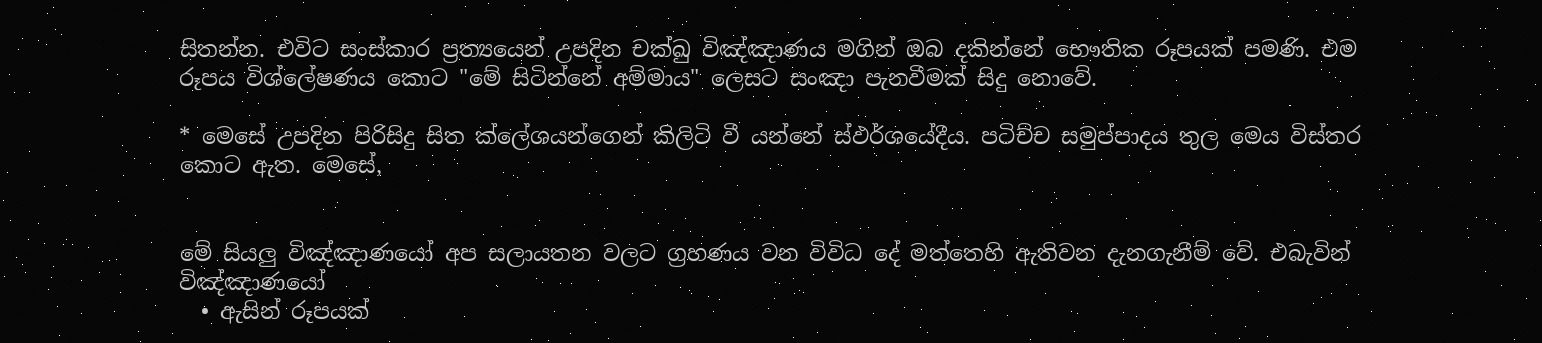සිතන්න. එවිට සංස්කාර ප්‍රත්‍යයෙන් උපදින චක්ඛු විඤ්ඤාණය මගින් ඔබ දකින්නේ භෞතික රූපයක් පමණි. එම රූපය විශ්ලේෂණය කොට "මේ සිටින්නේ අම්මාය" ලෙසට සංඤා පැනවීමක් සිදු නොවේ.

* මෙසේ උපදින පිරිසිදු සිත ක්ලේශයන්ගෙන් කිලිටි වී යන්නේ ස්ඵර්ශයේදීය. පටිච්ච සමුප්පාදය තුල මෙය විස්තර කොට ඇත. මෙසේ,


මේ සියලු විඤ්ඤාණයෝ අප සලායතන වලට ග්‍රහණය වන විවිධ දේ මත්තෙහි ඇතිවන දැනගැනීම් වේ. එබැවින් විඤ්ඤාණයෝ
  • ඇසින් රූපයක්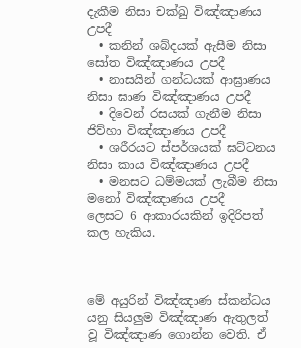දැකීම නිසා චක්ඛු විඤ්ඤාණය උපදී
  • කනින් ශබ්දයක් ඇසීම නිසා සෝත විඤ්ඤාණය උපදී
  • නාසයින් ගන්ධයක් ආඝ්‍රාණය නිසා ඝාණ විඤ්ඤාණය උපදී
  • දිවෙන් රසයක් ගැනීම නිසා ජිව්හා විඤ්ඤාණය උපදී
  • ශරීරයට ස්පර්ශයක් ඝට්ටනය නිසා කාය විඤ්ඤාණය උපදී
  • මනසට ධම්මයක් ලැබීම නිසා මනෝ විඤ්ඤාණය උපදී
ලෙසට 6 ආකාරයකින් ඉදිරිපත් කල හැකිය.



මේ අයුරින් විඤ්ඤාණ ස්කන්ධය යනු සියලුම විඤ්ඤාණ ඇතුලත් වූ විඤ්ඤාණ ගොන්න වෙති. ඒ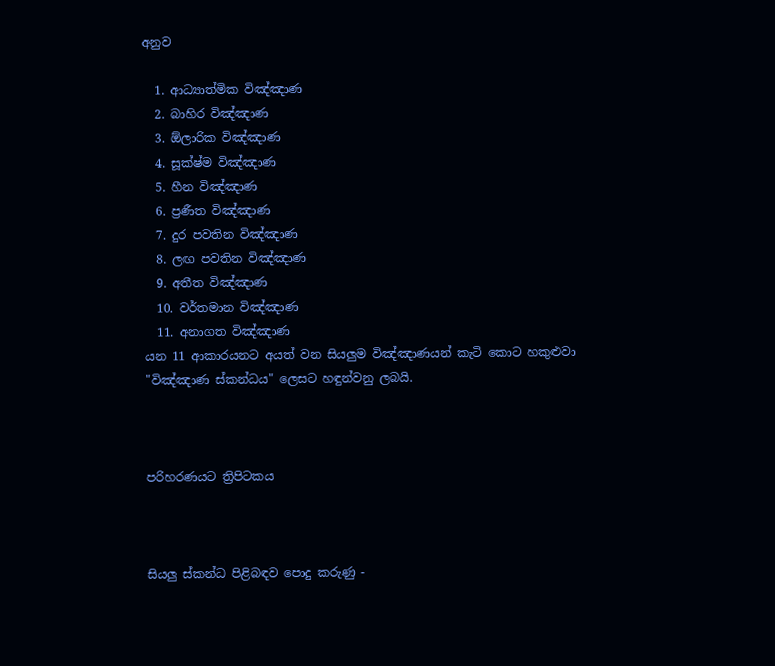අනුව

  1. ආධ්‍යාත්මික විඤ්ඤාණ
  2. බාහිර විඤ්ඤාණ
  3. ඕලාරික විඤ්ඤාණ
  4. සූක්ෂ්ම විඤ්ඤාණ
  5. හීන විඤ්ඤාණ
  6. ප්‍රණීත විඤ්ඤාණ
  7. දුර පවතින විඤ්ඤාණ
  8. ලඟ පවතින විඤ්ඤාණ
  9. අතීත විඤ්ඤාණ
  10. වර්තමාන විඤ්ඤාණ
  11. අනාගත විඤ්ඤාණ
යන 11 ආකාරයනට අයත් වන සියලුම විඤ්ඤාණයන් කැටි කොට හකුළුවා "විඤ්ඤාණ ස්කන්ධය" ලෙසට හඳුන්වනු ලබයි.



පරිහරණයට ත්‍රිපිටකය



සියලු ස්කන්ධ පිළිබඳව පොදු කරුණු -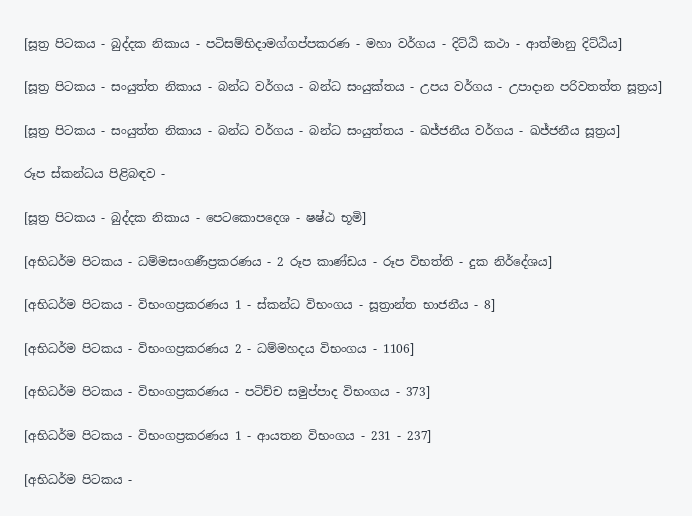[සූත්‍ර පිටකය - බුද්දක නිකාය - පටිසම්භිදාමග්ගප්පකරණ - මහා වර්ගය - දිට්ඨි කථා - ආත්මානු දිට්ඨිය]

[සූත්‍ර පිටකය - සංයුත්ත නිකාය - බන්ධ වර්ගය - බන්ධ සංයුක්තය - උපය වර්ගය - උපාදාන පරිවතත්ත සූත්‍රය]

[සූත්‍ර පිටකය - සංයුත්ත නිකාය - බන්ධ වර්ගය - බන්ධ සංයුත්තය - ඛජ්ජනීය වර්ගය - ඛජ්ජනීය සූත්‍රය]

රූප ස්කන්ධය පිළිබඳව -

[සූත්‍ර පිටකය - බුද්දක නිකාය - පෙටකොපදෙශ - ෂෂ්ඨ භූමි]

[අභිධර්ම පිටකය - ධම්මසංගණීප්‍රකරණය - 2 රූප කාණ්ඩය - රූප විභත්ති - දුක නිර්දේශය]

[අභිධර්ම පිටකය - විභංගප්‍රකරණය 1 - ස්කන්ධ විභංගය - සූත්‍රාන්ත භාජනීය - 8]

[අභිධර්ම පිටකය - විභංගප්‍රකරණය 2 - ධම්මහදය විභංගය - 1106]

[අභිධර්ම පිටකය - විභංගප්‍රකරණය - පටිච්ච සමුප්පාද විභංගය - 373]

[අභිධර්ම පිටකය - විභංගප්‍රකරණය 1 - ආයතන විභංගය - 231 - 237]

[අභිධර්ම පිටකය -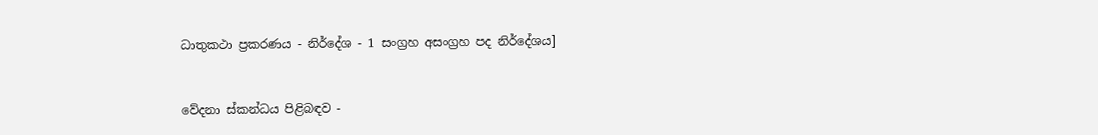ධාතුකථා ප්‍රකරණය - නිර්දේශ - 1 සංග්‍රහ අසංග්‍රහ පද නිර්දේශය]


වේදනා ස්කන්ධය පිළිබඳව -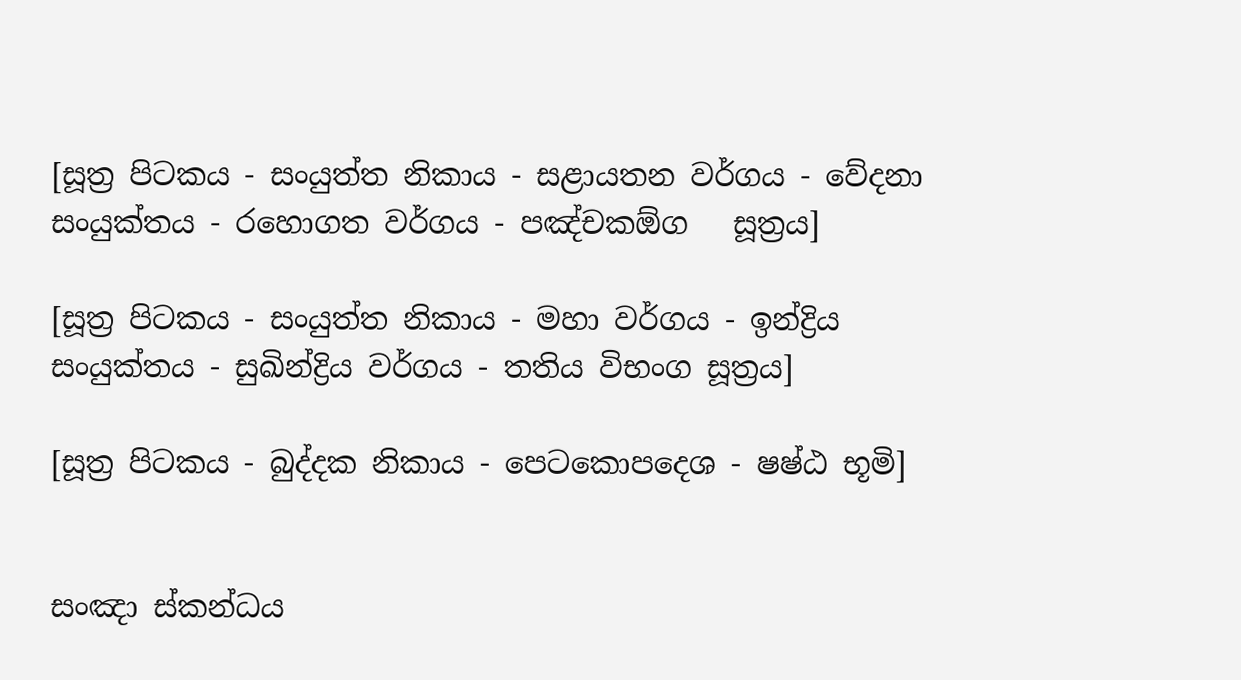[සූත්‍ර පිටකය - සංයුත්ත නිකාය - සළායතන වර්ගය - වේදනා සංයුක්තය - රහොගත වර්ගය - පඤ්චකඕග   සූත්‍රය]

[සූත්‍ර පිටකය - සංයුත්ත නිකාය - මහා වර්ගය - ඉන්ද්‍රිය සංයුක්තය - සුඛින්ද්‍රිය වර්ගය - තතිය විභංග සූත්‍රය]

[සූත්‍ර පිටකය - බුද්දක නිකාය - පෙටකොපදෙශ - ෂෂ්ඨ භූමි]


සංඤා ස්කන්ධය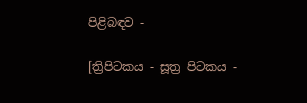පිළිබඳව -

[ත්‍රිපිටකය - සූත්‍ර පිටකය -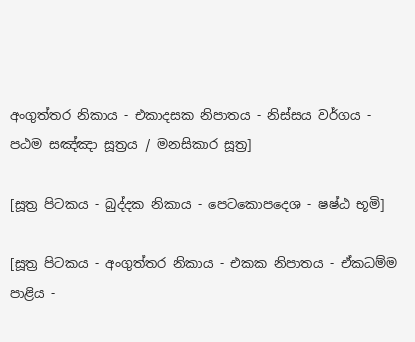අංගුත්තර නිකාය - එකාදසක නිපාතය - නිස්සය වර්ගය - පඨම සඤ්ඤා සූත්‍රය / මනසිකාර සූත්‍ර]

[සූත්‍ර පිටකය - බුද්දක නිකාය - පෙටකොපදෙශ - ෂෂ්ඨ භූමි]

[සූත්‍ර පිටකය - අංගුත්තර නිකාය - එකක නිපාතය - ඒකධම්ම පාළිය -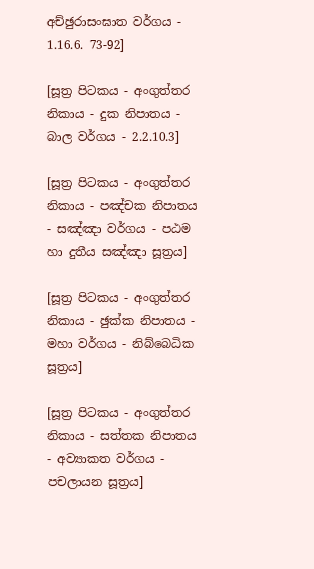අච්ඡුරාසංඝාත වර්ගය - 1.16.6. 73-92]

[සූත්‍ර පිටකය - අංගුත්තර නිකාය - දුක නිපාතය - බාල වර්ගය - 2.2.10.3]

[සූත්‍ර පිටකය - අංගුත්තර නිකාය - පඤ්චක නිපාතය - සඤ්ඤා වර්ගය - පඨම හා දුතීය සඤ්ඤා සූත්‍රය]

[සූත්‍ර පිටකය - අංගුත්තර නිකාය - ඡුක්ක නිපාතය - මහා වර්ගය - නිබ්බෙධික සූත්‍රය]

[සූත්‍ර පිටකය - අංගුත්තර නිකාය - සත්තක නිපාතය - අව්‍යාකත වර්ගය - පචලායන සූත්‍රය]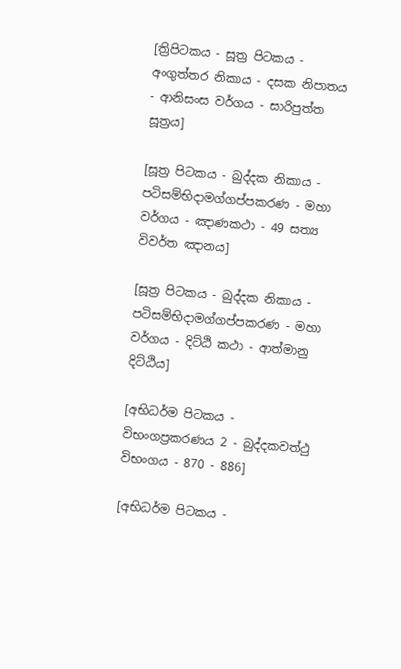[ත්‍රිපිටකය - සූත්‍ර පිටකය - අංගුත්තර නිකාය - දසක නිපාතය - ආනිසංස වර්ගය - සාරිපුත්ත සූත්‍රය]

[සූත්‍ර පිටකය - බුද්දක නිකාය - පටිසම්භිදාමග්ගප්පකරණ - මහා වර්ගය - ඤාණකථා - 49 සත්‍ය විවර්ත ඤානය]

[සූත්‍ර පිටකය - බුද්දක නිකාය - පටිසම්භිදාමග්ගප්පකරණ - මහා වර්ගය - දිට්ඨි කථා - ආත්මානු දිට්ඨිය]

[අභිධර්ම පිටකය - විභංගප්‍රකරණය 2 - බුද්දකවත්ථු විභංගය - 870 - 886]

[අභිධර්ම පිටකය -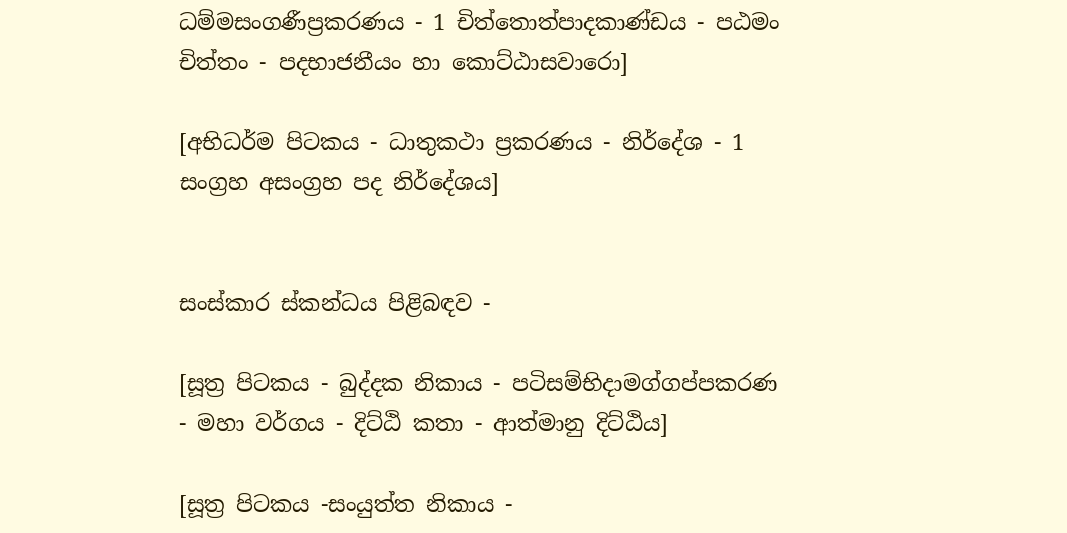ධම්මසංගණීප්‍රකරණය - 1 චිත්තොත්පාදකාණ්ඩය - පඨමං චිත්තං - පදභාජනීයං හා කොට්ඨාසවාරො]

[අභිධර්ම පිටකය - ධාතුකථා ප්‍රකරණය - නිර්දේශ - 1 සංග්‍රහ අසංග්‍රහ පද නිර්දේශය]


සංස්කාර ස්කන්ධය පිළිබඳව -

[සූත්‍ර පිටකය - බුද්දක නිකාය - පටිසම්භිදාමග්ගප්පකරණ - මහා වර්ගය - දිට්ඨි කතා - ආත්මානු දිට්ඨිය]

[සූත්‍ර පිටකය -සංයුත්ත නිකාය -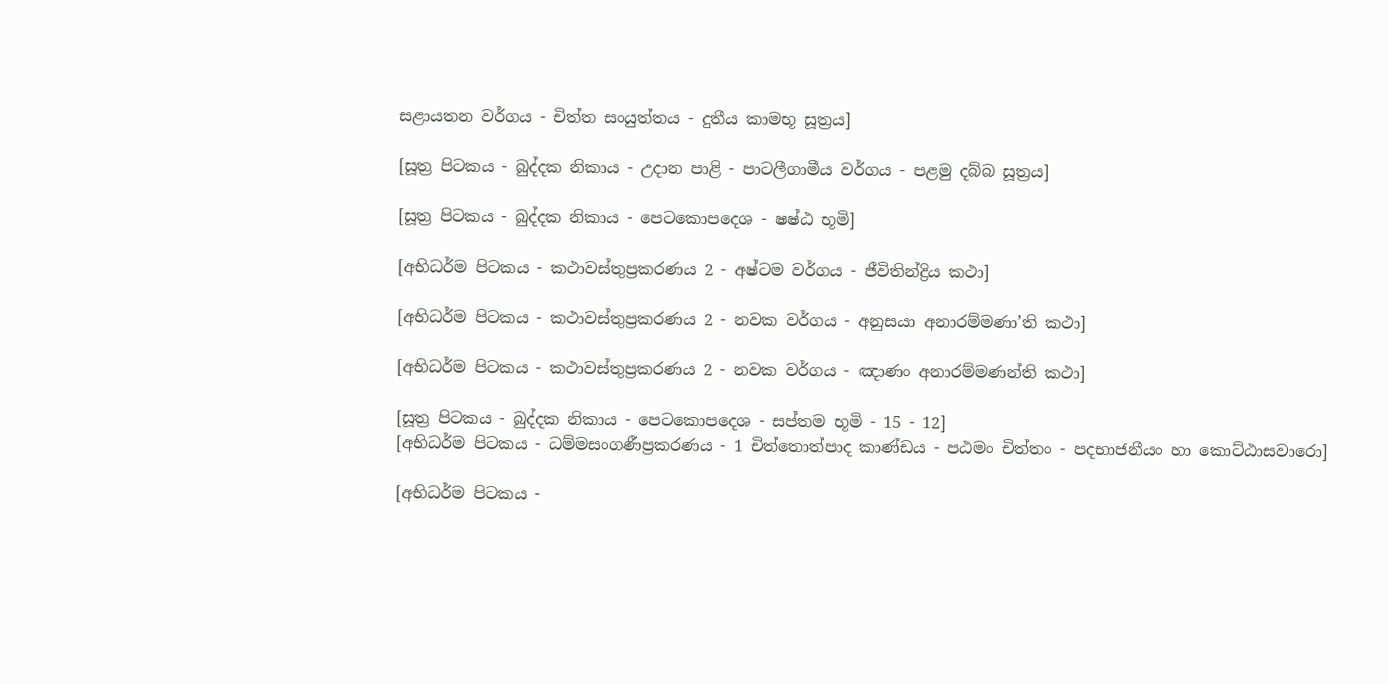සළායතන වර්ගය - චිත්ත සංයුත්තය - දුතීය කාමභූ සූත්‍රය]

[සූත්‍ර පිටකය - බුද්දක නිකාය - උදාන පාළි - පාටලීගාමීය වර්ගය - පළමු දබ්බ සූත්‍රය]

[සූත්‍ර පිටකය - බුද්දක නිකාය - පෙටකොපදෙශ - ෂෂ්ඨ භූමි]

[අභිධර්ම පිටකය - කථාවස්තුප්‍රකරණය 2 - අෂ්ටම වර්ගය - ජීවිතින්ද්‍රිය කථා]

[අභිධර්ම පිටකය - කථාවස්තුප්‍රකරණය 2 - නවක වර්ගය - අනුසයා අනාරම්මණා’ති කථා]

[අභිධර්ම පිටකය - කථාවස්තුප්‍රකරණය 2 - නවක වර්ගය - ඤාණං අනාරම්මණන්ති කථා]

[සූත්‍ර පිටකය - බුද්දක නිකාය - පෙටකොපදෙශ - සප්තම භූමි - 15 - 12]
[අභිධර්ම පිටකය - ධම්මසංගණීප්‍රකරණය - 1 චිත්තොත්පාද කාණ්ඩය - පඨමං චිත්තං - පදභාජනීයං හා කොට්ඨාසවාරො]

[අභිධර්ම පිටකය -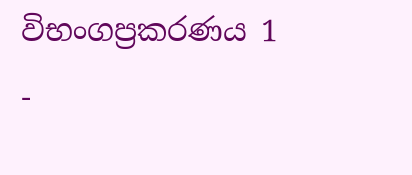විභංගප්‍රකරණය 1 -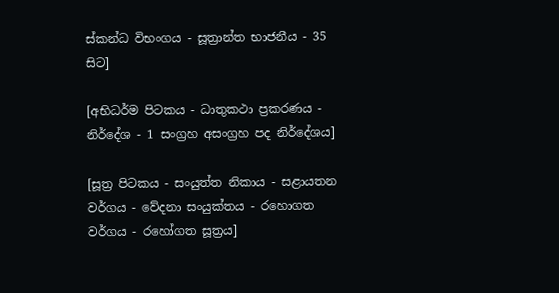ස්කන්ධ විභංගය - සූත්‍රාන්ත භාජනීය - 35 සිට]

[අභිධර්ම පිටකය - ධාතුකථා ප්‍රකරණය - නිර්දේශ - 1 සංග්‍රහ අසංග්‍රහ පද නිර්දේශය]

[සූත්‍ර පිටකය - සංයුත්ත නිකාය - සළායතන වර්ගය - වේදනා සංයුක්තය - රහොගත වර්ගය - රහෝගත සූත්‍රය]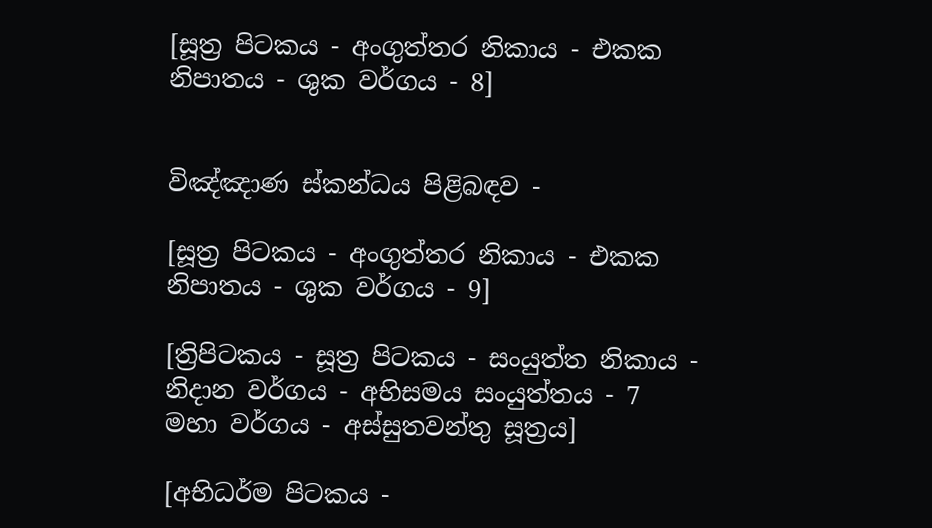[සූත්‍ර පිටකය - අංගුත්තර නිකාය - එකක නිපාතය - ශුක වර්ගය - 8]


විඤ්ඤාණ ස්කන්ධය පිළිබඳව -

[සූත්‍ර පිටකය - අංගුත්තර නිකාය - එකක නිපාතය - ශුක වර්ගය - 9]

[ත්‍රිපිටකය - සූත්‍ර පිටකය - සංයුත්ත නිකාය - නිදාන වර්ගය - අභිසමය සංයුත්තය - 7 මහා වර්ගය - අස්සුතවන්තු සූත්‍රය]

[අභිධර්ම පිටකය -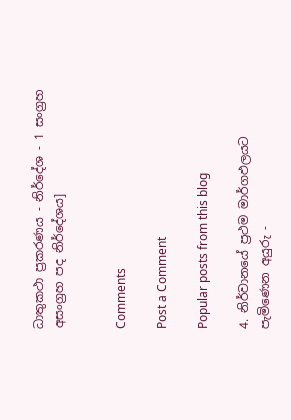ධාතුකථා ප්‍රකරණය - නිර්දේශ - 1 සංග්‍රහ අසංග්‍රහ පද නිර්දේශය]


Comments

Post a Comment

Popular posts from this blog

4. නිර්වානයේ ප්‍රථම මාර්ගඵලයට පැමිණෙන අයුරු -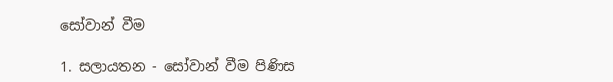සෝවාන් වීම

1. සලායතන - සෝවාන් වීම පිණිස